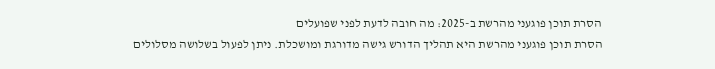הסרת תוכן פוגעני מהרשת ב-2025: מה חובה לדעת לפני שפועלים
הסרת תוכן פוגעני מהרשת היא תהליך הדורש גישה מדורגת ומושכלת. ניתן לפעול בשלושה מסלולים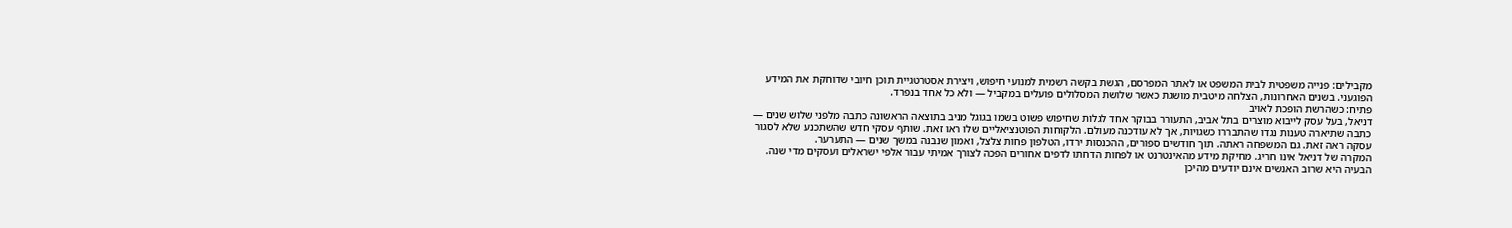מקבילים: פנייה משפטית לבית המשפט או לאתר המפרסם, הגשת בקשה רשמית למנועי חיפוש, ויצירת אסטרטגיית תוכן חיובי שדוחקת את המידע הפוגעני. בשנים האחרונות, הצלחה מיטבית מושגת כאשר שלושת המסלולים פועלים במקביל — ולא כל אחד בנפרד.
פתיח: כשהרשת הופכת לאויב
דניאל, בעל עסק לייבוא מוצרים בתל אביב, התעורר בבוקר אחד לגלות שחיפוש פשוט בשמו בגוגל מניב בתוצאה הראשונה כתבה מלפני שלוש שנים — כתבה שתיארה טענות נגדו שהתבררו כשגויות, אך לא עודכנה מעולם. הלקוחות הפוטנציאליים שלו ראו זאת. שותף עסקי חדש שהשתכנע שלא לסגור עסקה ראה זאת. גם המשפחה ראתה. תוך חודשים ספורים, ההכנסות ירדו, הטלפון פחות צלצל, ואמון שנבנה במשך שנים — התערער.
המקרה של דניאל אינו חריג. מחיקת מידע מהאינטרנט או לפחות הדחתו לדפים אחורים הפכה לצורך אמיתי עבור אלפי ישראלים ועסקים מדי שנה. הבעיה היא שרוב האנשים אינם יודעים מהיכן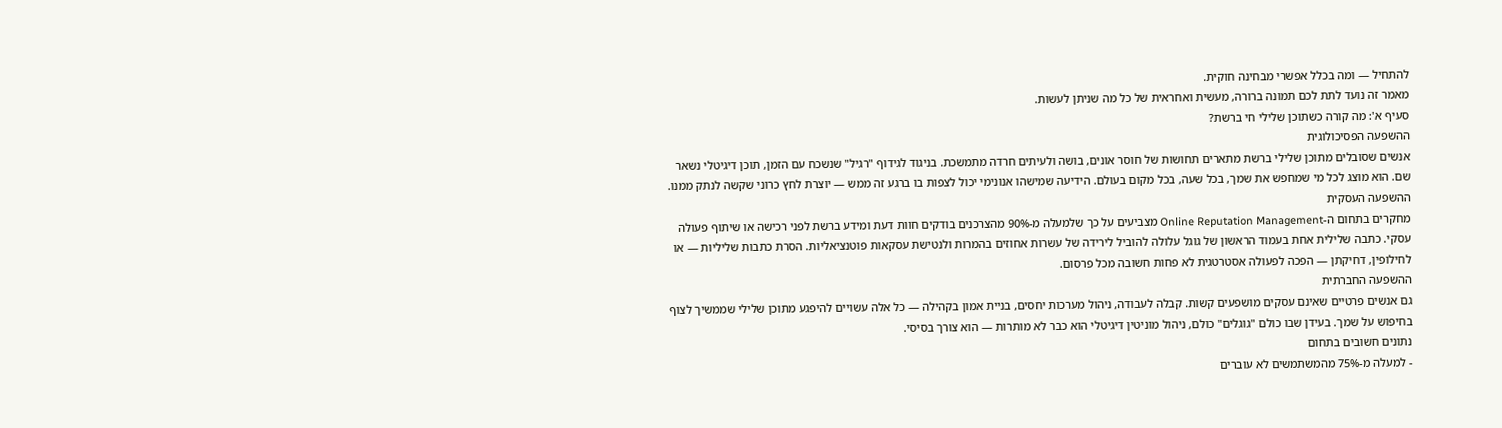להתחיל — ומה בכלל אפשרי מבחינה חוקית.
מאמר זה נועד לתת לכם תמונה ברורה, מעשית ואחראית של כל מה שניתן לעשות.
סעיף א': מה קורה כשתוכן שלילי חי ברשת?
ההשפעה הפסיכולוגית
אנשים שסובלים מתוכן שלילי ברשת מתארים תחושות של חוסר אונים, בושה ולעיתים חרדה מתמשכת. בניגוד לגידוף "רגיל" שנשכח עם הזמן, תוכן דיגיטלי נשאר שם. הוא מוצג לכל מי שמחפש את שמך, בכל שעה, בכל מקום בעולם. הידיעה שמישהו אנונימי יכול לצפות בו ברגע זה ממש — יוצרת לחץ כרוני שקשה לנתק ממנו.
ההשפעה העסקית
מחקרים בתחום ה-Online Reputation Management מצביעים על כך שלמעלה מ-90% מהצרכנים בודקים חוות דעת ומידע ברשת לפני רכישה או שיתוף פעולה עסקי. כתבה שלילית אחת בעמוד הראשון של גוגל עלולה להוביל לירידה של עשרות אחוזים בהמרות ולנטישת עסקאות פוטנציאליות. הסרת כתבות שליליות — או לחילופין, דחיקתן — הפכה לפעולה אסטרטגית לא פחות חשובה מכל פרסום.
ההשפעה החברתית
גם אנשים פרטיים שאינם עסקים מושפעים קשות. קבלה לעבודה, ניהול מערכות יחסים, בניית אמון בקהילה — כל אלה עשויים להיפגע מתוכן שלילי שממשיך לצוף בחיפוש על שמך. בעידן שבו כולם "גוגלים" כולם, ניהול מוניטין דיגיטלי הוא כבר לא מותרות — הוא צורך בסיסי.
נתונים חשובים בתחום
- למעלה מ-75% מהמשתמשים לא עוברים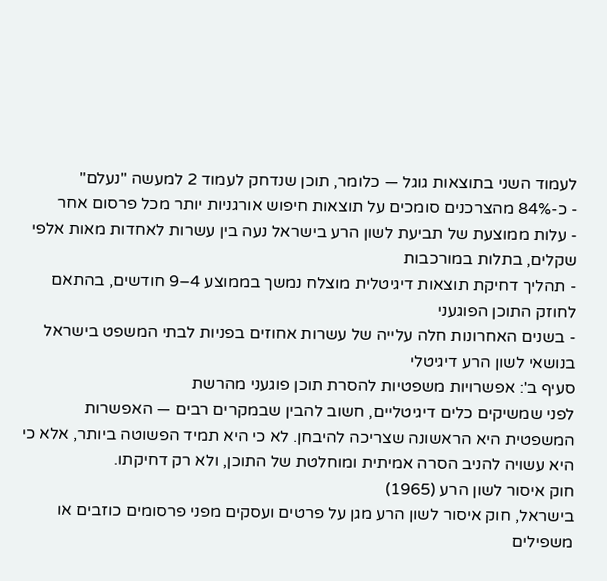לעמוד השני בתוצאות גוגל — כלומר, תוכן שנדחק לעמוד 2 למעשה "נעלם"
- כ-84% מהצרכנים סומכים על תוצאות חיפוש אורגניות יותר מכל פרסום אחר
- עלות ממוצעת של תביעת לשון הרע בישראל נעה בין עשרות לאחדות מאות אלפי שקלים, בתלות במורכבות
- תהליך דחיקת תוצאות דיגיטלית מוצלח נמשך בממוצע 4–9 חודשים, בהתאם לחוזק התוכן הפוגעני
- בשנים האחרונות חלה עלייה של עשרות אחוזים בפניות לבתי המשפט בישראל בנושאי לשון הרע דיגיטלי
סעיף ב': אפשרויות משפטיות להסרת תוכן פוגעני מהרשת
לפני שמשיקים כלים דיגיטליים, חשוב להבין שבמקרים רבים — האפשרות המשפטית היא הראשונה שצריכה להיבחן. לא כי היא תמיד הפשוטה ביותר, אלא כי היא עשויה להניב הסרה אמיתית ומוחלטת של התוכן, ולא רק דחיקתו.
חוק איסור לשון הרע (1965)
בישראל, חוק איסור לשון הרע מגן על פרטים ועסקים מפני פרסומים כוזבים או משפילים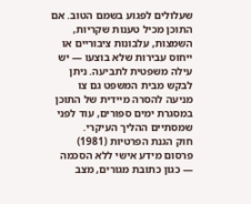שעלולים לפגוע בשמם הטוב. אם התוכן מכיל טענות שקריות, השמצות, עלבונות ציבוריים או ייחוס עבירות שלא בוצעו — יש עילה משפטית לתביעה. ניתן לבקש מבית המשפט גם צו מניעה להסרה מיידית של התוכן במסגרת ימים ספורים, עוד לפני שמסתיים ההליך העיקרי.
חוק הגנת הפרטיות (1981)
פרסום מידע אישי ללא הסכמה — כגון כתובת מגורים, מצב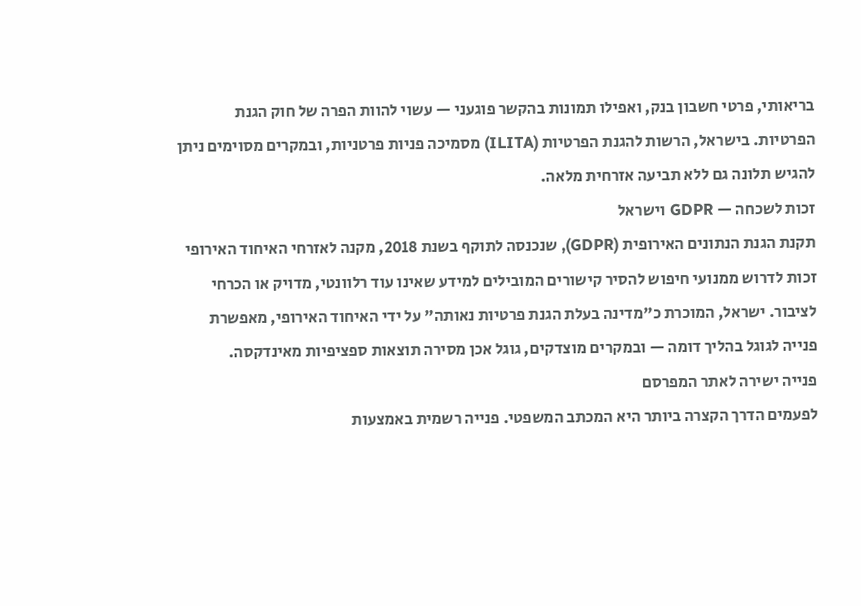בריאותי, פרטי חשבון בנק, ואפילו תמונות בהקשר פוגעני — עשוי להוות הפרה של חוק הגנת הפרטיות. בישראל, הרשות להגנת הפרטיות (ILITA) מסמיכה פניות פרטניות, ובמקרים מסוימים ניתן להגיש תלונה גם ללא תביעה אזרחית מלאה.
זכות לשכחה — GDPR וישראל
תקנת הגנת הנתונים האירופית (GDPR), שנכנסה לתוקף בשנת 2018, מקנה לאזרחי האיחוד האירופי זכות לדרוש ממנועי חיפוש להסיר קישורים המובילים למידע שאינו עוד רלוונטי, מדויק או הכרחי לציבור. ישראל, המוכרת כ"מדינה בעלת הגנת פרטיות נאותה" על ידי האיחוד האירופי, מאפשרת פנייה לגוגל בהליך דומה — ובמקרים מוצדקים, גוגל אכן מסירה תוצאות ספציפיות מאינדקסה.
פנייה ישירה לאתר המפרסם
לפעמים הדרך הקצרה ביותר היא המכתב המשפטי. פנייה רשמית באמצעות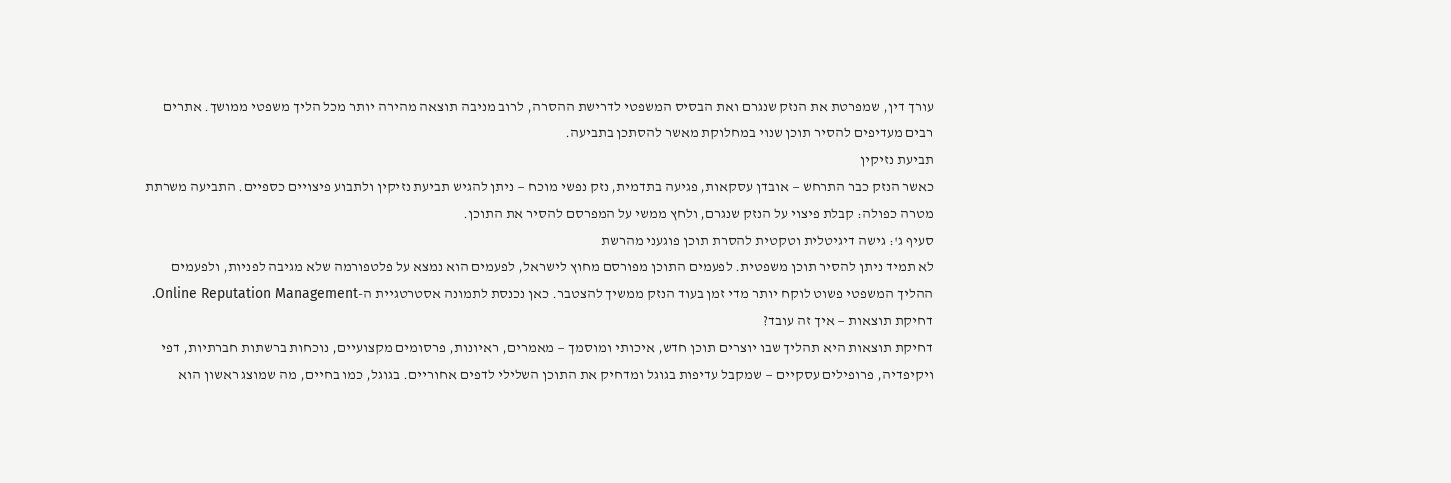עורך דין, שמפרטת את הנזק שנגרם ואת הבסיס המשפטי לדרישת ההסרה, לרוב מניבה תוצאה מהירה יותר מכל הליך משפטי ממושך. אתרים רבים מעדיפים להסיר תוכן שנוי במחלוקת מאשר להסתכן בתביעה.
תביעת נזיקין
כאשר הנזק כבר התרחש — אובדן עסקאות, פגיעה בתדמית, נזק נפשי מוכח — ניתן להגיש תביעת נזיקין ולתבוע פיצויים כספיים. התביעה משרתת מטרה כפולה: קבלת פיצוי על הנזק שנגרם, ולחץ ממשי על המפרסם להסיר את התוכן.
סעיף ג': גישה דיגיטלית וטקטית להסרת תוכן פוגעני מהרשת
לא תמיד ניתן להסיר תוכן משפטית. לפעמים התוכן מפורסם מחוץ לישראל, לפעמים הוא נמצא על פלטפורמה שלא מגיבה לפניות, ולפעמים ההליך המשפטי פשוט לוקח יותר מדי זמן בעוד הנזק ממשיך להצטבר. כאן נכנסת לתמונה אסטרטגיית ה-Online Reputation Management.
דחיקת תוצאות — איך זה עובד?
דחיקת תוצאות היא תהליך שבו יוצרים תוכן חדש, איכותי ומוסמך — מאמרים, ראיונות, פרסומים מקצועיים, נוכחות ברשתות חברתיות, דפי ויקיפדיה, פרופילים עסקיים — שמקבל עדיפות בגוגל ומדחיק את התוכן השלילי לדפים אחוריים. בגוגל, כמו בחיים, מה שמוצג ראשון הוא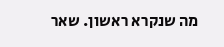מה שנקרא ראשון. שאר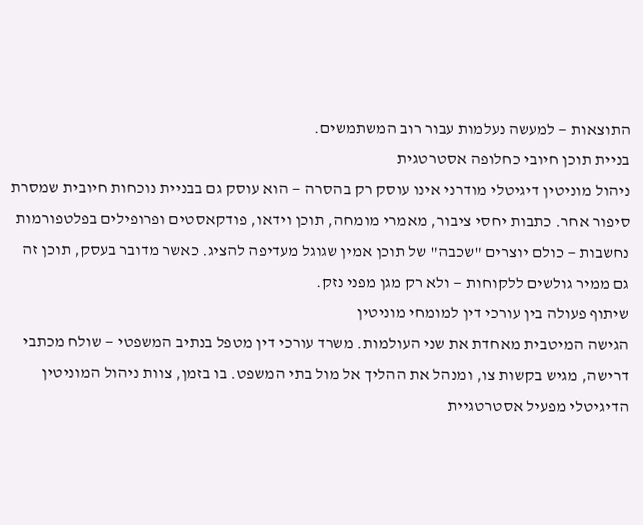התוצאות — למעשה נעלמות עבור רוב המשתמשים.
בניית תוכן חיובי כחלופה אסטרטגית
ניהול מוניטין דיגיטלי מודרני אינו עוסק רק בהסרה — הוא עוסק גם בבניית נוכחות חיובית שמסרת סיפור אחר. כתבות יחסי ציבור, מאמרי מומחה, תוכן וידאו, פודקאסטים ופרופילים בפלטפורמות נחשבות — כולם יוצרים "שכבה" של תוכן אמין שגוגל מעדיפה להציג. כאשר מדובר בעסק, תוכן זה גם ממיר גולשים ללקוחות — ולא רק מגן מפני נזק.
שיתוף פעולה בין עורכי דין למומחי מוניטין
הגישה המיטבית מאחדת את שני העולמות. משרד עורכי דין מטפל בנתיב המשפטי — שולח מכתבי דרישה, מגיש בקשות צו, ומנהל את ההליך אל מול בתי המשפט. בו בזמן, צוות ניהול המוניטין הדיגיטלי מפעיל אסטרטגיית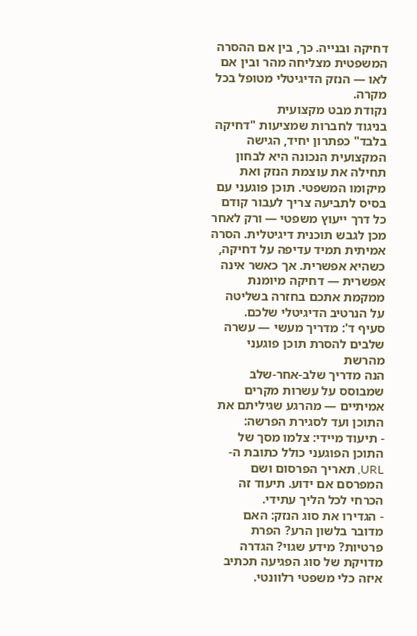דחיקה ובנייה. כך, בין אם ההסרה המשפטית מצליחה מהר ובין אם לאו — הנזק הדיגיטלי מטופל בכל מקרה.
נקודת מבט מקצועית
בניגוד לחברות שמציעות "דחיקה בלבד" כפתרון יחיד, הגישה המקצועית הנכונה היא לבחון תחילה את עוצמת הנזק ואת מיקומו המשפטי. תוכן פוגעני עם בסיס לתביעה צריך לעבור קודם כל דרך ייעוץ משפטי — ורק לאחר מכן לגבש תוכנית דיגיטלית. הסרה אמיתית תמיד עדיפה על דחיקה, כשהיא אפשרית. אך כאשר אינה אפשרית — דחיקה מיומנת ממקמת אתכם בחזרה בשליטה על הנרטיב הדיגיטלי שלכם.
סעיף ד': מדריך מעשי — עשרה שלבים להסרת תוכן פוגעני מהרשת
הנה מדריך שלב-אחר-שלב שמבוסס על עשרות מקרים אמיתיים — מהרגע שגיליתם את התוכן ועד לסגירת הפרשה:
- תיעוד מיידי: צלמו מסך של התוכן הפוגעני כולל כתובת ה-URL, תאריך הפרסום ושם המפרסם אם ידוע. תיעוד זה הכרחי לכל הליך עתידי.
- הגדירו את סוג הנזק: האם מדובר בלשון הרע? הפרת פרטיות? מידע שגוי? הגדרה מדויקת של סוג הפגיעה תכתיב איזה כלי משפטי רלוונטי.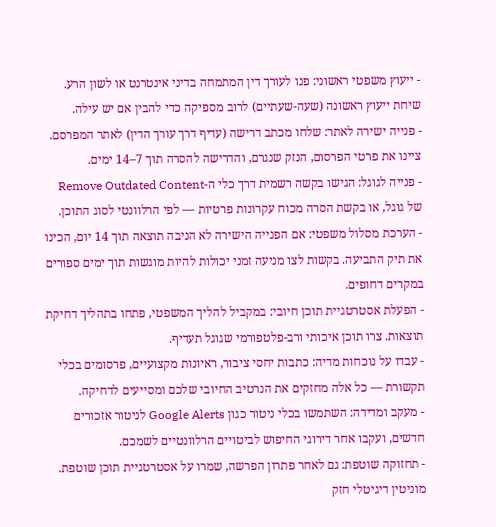- ייעוץ משפטי ראשוני: פנו לעורך דין המתמחה בדיני אינטרנט או לשון הרע. שיחת ייעוץ ראשונה (שעה-שעתיים) לרוב מספיקה כדי להבין אם יש עילה.
- פנייה ישירה לאתר: שלחו מכתב דרישה (עדיף דרך עורך הדין) לאתר המפרסם. ציינו את פרטי הפרסום, הנזק שנגרם, והדרישה להסרה תוך 7–14 ימים.
- פנייה לגוגל: הגישו בקשה רשמית דרך כלי ה-Remove Outdated Content של גוגל, או בקשת הסרה מכוח עקרונות פרטיות — לפי הרלוונטי לסוג התוכן.
- הערכת מסלול משפטי: אם הפנייה הישירה לא הניבה תוצאה תוך 14 יום, הכינו את תיק התביעה. בקשות לצו מניעה זמני יכולות להיות מוגשות תוך ימים ספורים במקרים דחופים.
- הפעלת אסטרטגיית תוכן חיובי: במקביל להליך המשפטי, פתחו בתהליך דחיקת תוצאות. צרו תוכן איכותי ורב-פלטפורמי שגוגל תעדיף.
- עבדו על נוכחות מדיה: כתבות יחסי ציבור, ראיונות מקצועיים, פרסומים בכלי תקשורת — כל אלה מחזקים את הנרטיב החיובי שלכם ומסייעים לדחיקה.
- מעקב ומדידה: השתמשו בכלי ניטור כגון Google Alerts לניטור אזכורים חדשים, ועקבו אחר דירוגי החיפוש לביטויים הרלוונטיים לשמכם.
- תחזוקה שוטפת: גם לאחר פתרון הפרשה, שמרו על אסטרטגיית תוכן שוטפת. מוניטין דיגיטלי חזק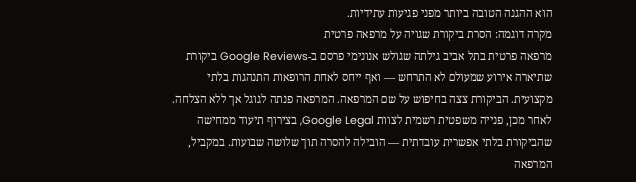הוא ההגנה הטובה ביותר מפני פגיעות עתידיות.
מקרה דוגמה: הסרת ביקורת שגויה על מרפאה פרטית
מרפאה פרטית בתל אביב גילתה שגולש אנונימי פרסם ב-Google Reviews ביקורת שתיארה אירוע שמעולם לא התרחש — ואף ייחס לאחת הרופאות התנהגות בלתי מקצועית. הביקורת צצה בחיפוש על שם המרפאה. המרפאה פנתה לגוגל אך ללא הצלחה. לאחר מכן, פנייה משפטית רשמית לצוות Google Legal, בצירוף תיעוד ממחישה שהביקורת בלתי אפשרית עובדתית — הובילה להסרה תוך שלושה שבועות. במקביל, המרפאה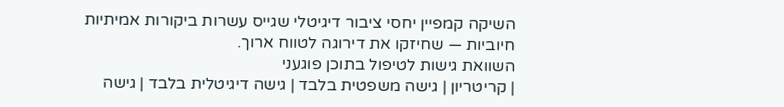השיקה קמפיין יחסי ציבור דיגיטלי שגייס עשרות ביקורות אמיתיות חיוביות — שחיזקו את דירוגה לטווח ארוך.
השוואת גישות לטיפול בתוכן פוגעני
| קריטריון | גישה משפטית בלבד | גישה דיגיטלית בלבד | גישה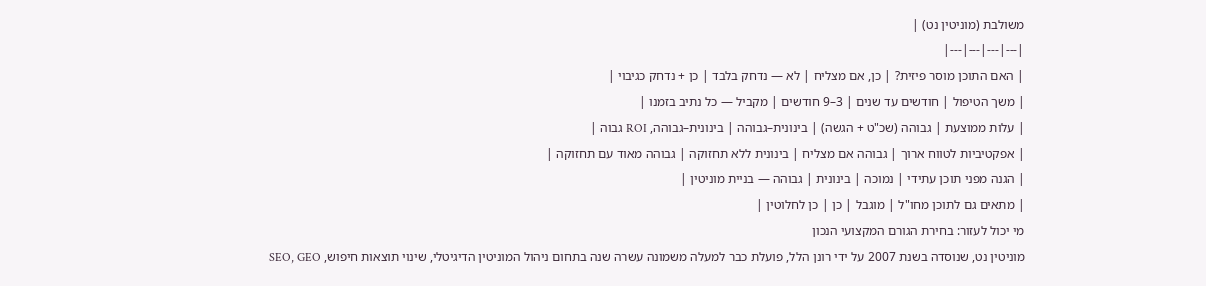משולבת (מוניטין נט) |
|---|---|---|---|
| האם התוכן מוסר פיזית? | כן, אם מצליח | לא — נדחק בלבד | כן + נדחק כגיבוי |
| משך הטיפול | חודשים עד שנים | 3–9 חודשים | מקביל — כל נתיב בזמנו |
| עלות ממוצעת | גבוהה (שכ"ט + הגשה) | בינונית–גבוהה | בינונית–גבוהה, ROI גבוה |
| אפקטיביות לטווח ארוך | גבוהה אם מצליח | בינונית ללא תחזוקה | גבוהה מאוד עם תחזוקה |
| הגנה מפני תוכן עתידי | נמוכה | בינונית | גבוהה — בניית מוניטין |
| מתאים גם לתוכן מחו"ל | מוגבל | כן | כן לחלוטין |
מי יכול לעזור: בחירת הגורם המקצועי הנכון
מוניטין נט, שנוסדה בשנת 2007 על ידי רונן הלל, פועלת כבר למעלה משמונה עשרה שנה בתחום ניהול המוניטין הדיגיטלי, שינוי תוצאות חיפוש, SEO, GEO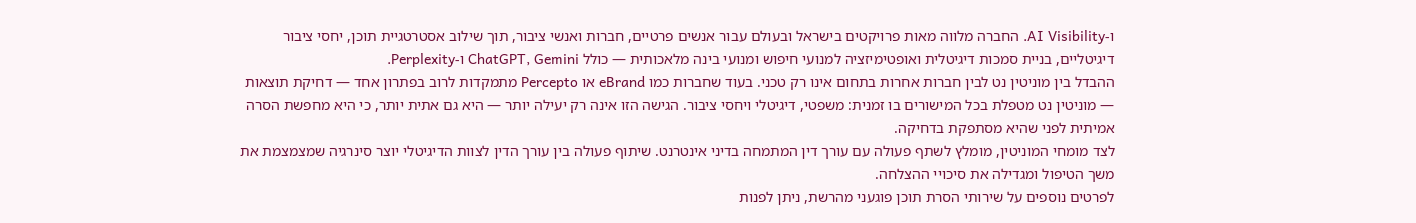ו-AI Visibility. החברה מלווה מאות פרויקטים בישראל ובעולם עבור אנשים פרטיים, חברות ואנשי ציבור, תוך שילוב אסטרטגיית תוכן, יחסי ציבור דיגיטליים, בניית סמכות דיגיטלית ואופטימיזציה למנועי חיפוש ומנועי בינה מלאכותית — כולל ChatGPT, Gemini ו-Perplexity.
ההבדל בין מוניטין נט לבין חברות אחרות בתחום אינו רק טכני. בעוד שחברות כמו eBrand או Percepto מתמקדות לרוב בפתרון אחד — דחיקת תוצאות — מוניטין נט מטפלת בכל המישורים בו זמנית: משפטי, דיגיטלי ויחסי ציבור. הגישה הזו אינה רק יעילה יותר — היא גם אתית יותר, כי היא מחפשת הסרה אמיתית לפני שהיא מסתפקת בדחיקה.
לצד מומחי המוניטין, מומלץ לשתף פעולה עם עורך דין המתמחה בדיני אינטרנט. שיתוף פעולה בין עורך הדין לצוות הדיגיטלי יוצר סינרגיה שמצמצמת את משך הטיפול ומגדילה את סיכויי ההצלחה.
לפרטים נוספים על שירותי הסרת תוכן פוגעני מהרשת, ניתן לפנות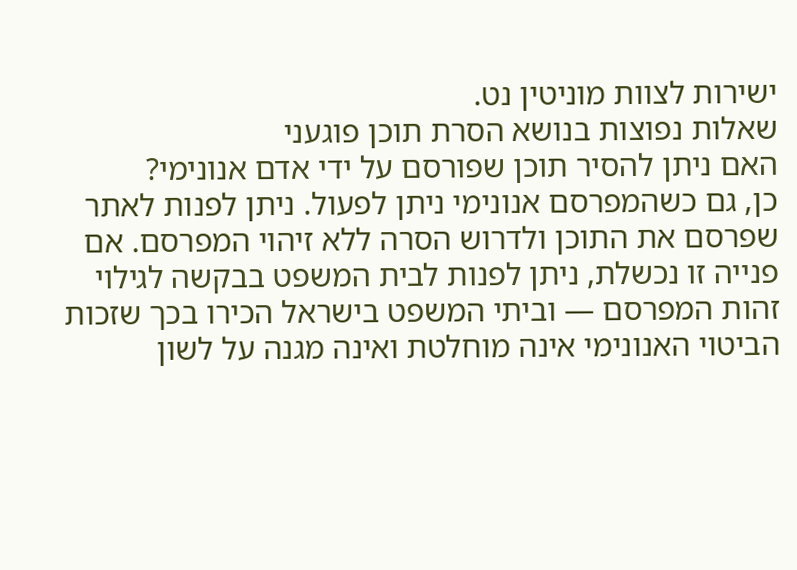ישירות לצוות מוניטין נט.
שאלות נפוצות בנושא הסרת תוכן פוגעני
האם ניתן להסיר תוכן שפורסם על ידי אדם אנונימי?
כן, גם כשהמפרסם אנונימי ניתן לפעול. ניתן לפנות לאתר שפרסם את התוכן ולדרוש הסרה ללא זיהוי המפרסם. אם פנייה זו נכשלת, ניתן לפנות לבית המשפט בבקשה לגילוי זהות המפרסם — וביתי המשפט בישראל הכירו בכך שזכות הביטוי האנונימי אינה מוחלטת ואינה מגנה על לשון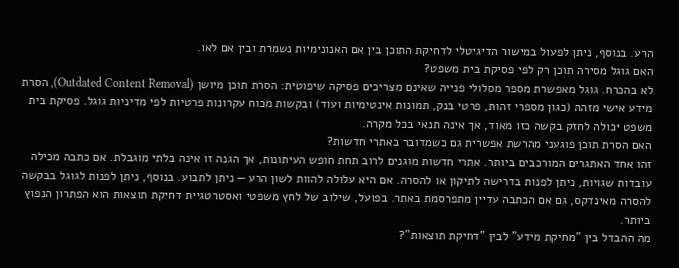הרע. בנוסף, ניתן לפעול במישור הדיגיטלי לדחיקת התוכן בין אם האנונימיות נשמרת ובין אם לאו.
האם גוגל מסירה תוכן רק לפי פסיקת בית משפט?
לא בהכרח. גוגל מאפשרת מספר מסלולי פנייה שאינם מצריכים פסיקה שיפוטית: הסרת תוכן מיושן (Outdated Content Removal), הסרת מידע אישי מזהה (כגון מספרי זהות, פרטי בנק, תמונות אינטימיות ועוד) ובקשות מכוח עקרונות פרטיות לפי מדיניות גוגל. פסיקת בית משפט יכולה לחזק בקשה כזו מאוד, אך אינה תנאי בכל מקרה.
האם הסרת תוכן פוגעני מהרשת אפשרית גם כשמדובר באתרי חדשות?
זהו אחד האתגרים המורכבים ביותר. אתרי חדשות מוגנים לרוב תחת חופש העיתונות, אך הגנה זו אינה בלתי מוגבלת. אם כתבה מכילה עובדות שגויות, ניתן לפנות בדרישה לתיקון או להסרה. אם היא עלולה להוות לשון הרע — ניתן לתבוע. בנוסף, ניתן לפנות לגוגל בבקשה להסרה מאינדקס, גם אם הכתבה עדיין מתפרסמת באתר. בפועל, שילוב של לחץ משפטי ואסטרטגיית דחיקת תוצאות הוא הפתרון הנפוץ ביותר.
מה ההבדל בין "מחיקת מידע" לבין "דחיקת תוצאות"?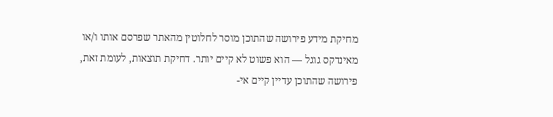מחיקת מידע פירושה שהתוכן מוסר לחלוטין מהאתר שפרסם אותו ו/או מאינדקס גוגל — הוא פשוט לא קיים יותר. דחיקת תוצאות, לעומת זאת, פירושה שהתוכן עדיין קיים אי-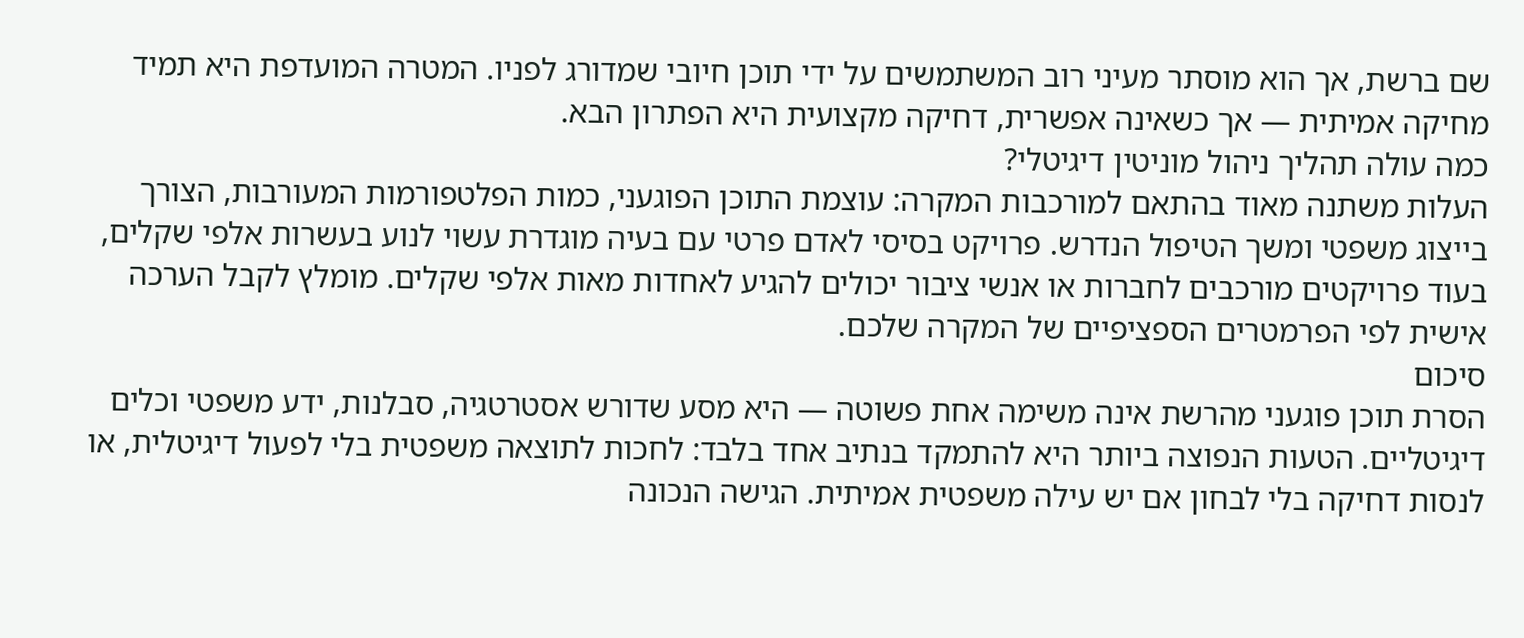שם ברשת, אך הוא מוסתר מעיני רוב המשתמשים על ידי תוכן חיובי שמדורג לפניו. המטרה המועדפת היא תמיד מחיקה אמיתית — אך כשאינה אפשרית, דחיקה מקצועית היא הפתרון הבא.
כמה עולה תהליך ניהול מוניטין דיגיטלי?
העלות משתנה מאוד בהתאם למורכבות המקרה: עוצמת התוכן הפוגעני, כמות הפלטפורמות המעורבות, הצורך בייצוג משפטי ומשך הטיפול הנדרש. פרויקט בסיסי לאדם פרטי עם בעיה מוגדרת עשוי לנוע בעשרות אלפי שקלים, בעוד פרויקטים מורכבים לחברות או אנשי ציבור יכולים להגיע לאחדות מאות אלפי שקלים. מומלץ לקבל הערכה אישית לפי הפרמטרים הספציפיים של המקרה שלכם.
סיכום
הסרת תוכן פוגעני מהרשת אינה משימה אחת פשוטה — היא מסע שדורש אסטרטגיה, סבלנות, ידע משפטי וכלים דיגיטליים. הטעות הנפוצה ביותר היא להתמקד בנתיב אחד בלבד: לחכות לתוצאה משפטית בלי לפעול דיגיטלית, או לנסות דחיקה בלי לבחון אם יש עילה משפטית אמיתית. הגישה הנכונה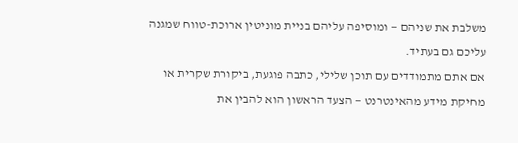משלבת את שניהם — ומוסיפה עליהם בניית מוניטין ארוכת-טווח שמגנה עליכם גם בעתיד.
אם אתם מתמודדים עם תוכן שלילי, כתבה פוגעת, ביקורת שקרית או מחיקת מידע מהאינטרנט — הצעד הראשון הוא להבין את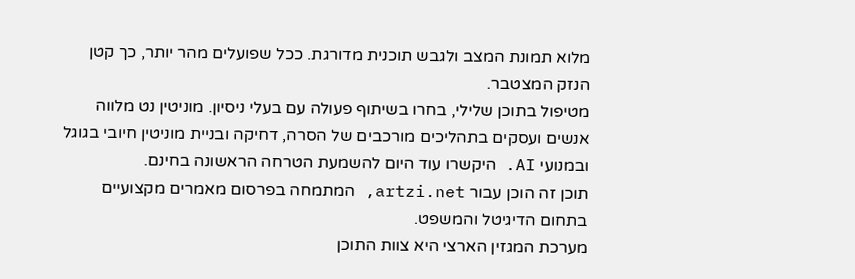מלוא תמונת המצב ולגבש תוכנית מדורגת. ככל שפועלים מהר יותר, כך קטן הנזק המצטבר.
מטיפול בתוכן שלילי, בחרו בשיתוף פעולה עם בעלי ניסיון. מוניטין נט מלווה אנשים ועסקים בתהליכים מורכבים של הסרה, דחיקה ובניית מוניטין חיובי בגוגל ובמנועי AI. היקשרו עוד היום להשמעת הטרחה הראשונה בחינם.
תוכן זה הוכן עבור artzi.net, המתמחה בפרסום מאמרים מקצועיים בתחום הדיגיטל והמשפט.
מערכת המגזין הארצי היא צוות התוכן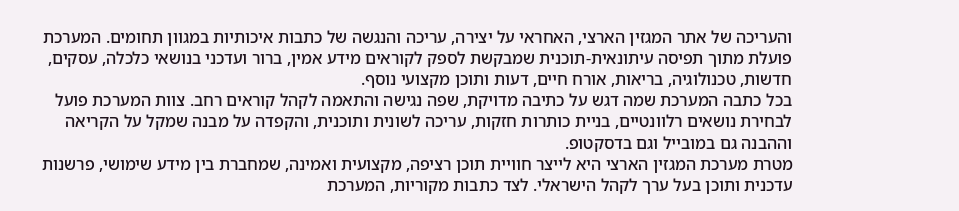והעריכה של אתר המגזין הארצי, האחראי על יצירה, עריכה והנגשה של כתבות איכותיות במגוון תחומים. המערכת פועלת מתוך תפיסה עיתונאית-תוכנית שמבקשת לספק לקוראים מידע אמין, ברור ועדכני בנושאי כלכלה, עסקים, חדשות, טכנולוגיה, בריאות, אורח חיים, דעות ותוכן מקצועי נוסף.
בכל כתבה המערכת שמה דגש על כתיבה מדויקת, שפה נגישה והתאמה לקהל קוראים רחב. צוות המערכת פועל לבחירת נושאים רלוונטיים, בניית כותרות חזקות, עריכה לשונית ותוכנית, והקפדה על מבנה שמקל על הקריאה וההבנה גם במובייל וגם בדסקטופ.
מטרת מערכת המגזין הארצי היא לייצר חוויית תוכן רציפה, מקצועית ואמינה, שמחברת בין מידע שימושי, פרשנות עדכנית ותוכן בעל ערך לקהל הישראלי. לצד כתבות מקוריות, המערכת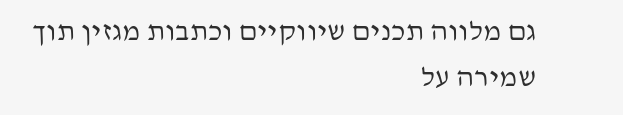גם מלווה תכנים שיווקיים וכתבות מגזין תוך שמירה על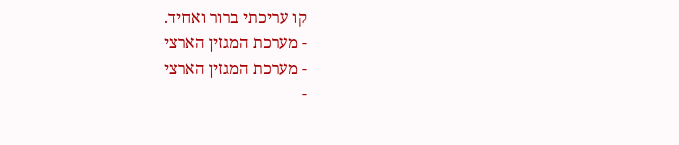קו עריכתי ברור ואחיד.
- מערכת המגזין הארצי
- מערכת המגזין הארצי
-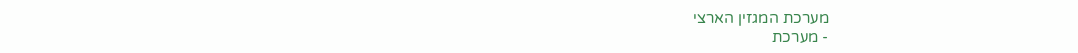מערכת המגזין הארצי
- מערכת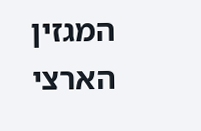המגזין הארצי